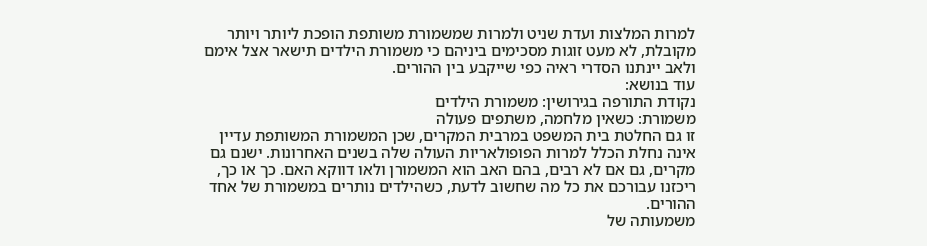למרות המלצות ועדת שניט ולמרות שמשמורת משותפת הופכת ליותר ויותר מקובלת, לא מעט זוגות מסכימים ביניהם כי משמורת הילדים תישאר אצל אימם ולאב יינתנו הסדרי ראיה כפי שייקבע בין ההורים.
עוד בנושא:
נקודת התורפה בגירושין: משמורת הילדים
משמורת: כשאין מלחמה, משתפים פעולה
זו גם החלטת בית המשפט במרבית המקרים, שכן המשמורת המשותפת עדיין אינה נחלת הכלל למרות הפופולאריות העולה שלה בשנים האחרונות. ישנם גם מקרים, גם אם לא רבים, בהם האב הוא המשמורן ולאו דווקא האם. כך או כך, ריכזנו עבורכם את כל מה שחשוב לדעת, כשהילדים נותרים במשמורת של אחד ההורים.
משמעותה של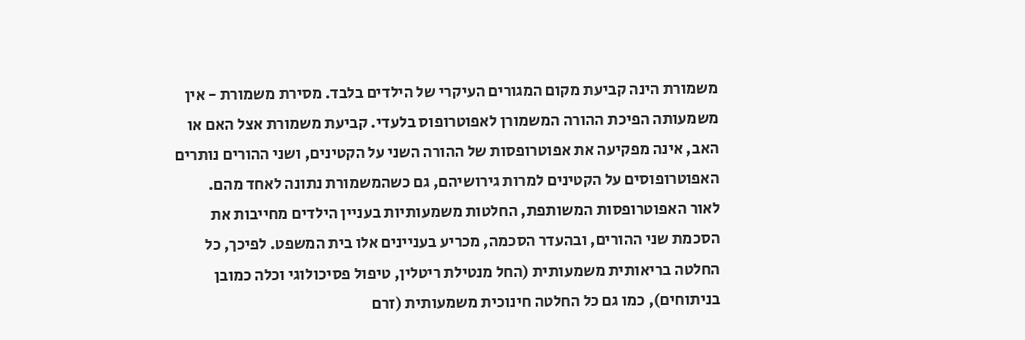משמורת הינה קביעת מקום המגורים העיקרי של הילדים בלבד. מסירת משמורת - אין משמעותה הפיכת ההורה המשמורן לאפוטרופוס בלעדי. קביעת משמורת אצל האם או האב, אינה מפקיעה את אפוטרופסות של ההורה השני על הקטינים, ושני ההורים נותרים האפוטרופוסים על הקטינים למרות גירושיהם, גם כשהמשמורת נתונה לאחד מהם.
לאור האפוטרופסות המשותפת, החלטות משמעותיות בעניין הילדים מחייבות את הסכמת שני ההורים, ובהעדר הסכמה, מכריע בעניינים אלו בית המשפט. לפיכך, כל החלטה בריאותית משמעותית (החל מנטילת ריטלין, טיפול פסיכולוגי וכלה כמובן בניתוחים), כמו גם כל החלטה חינוכית משמעותית (זרם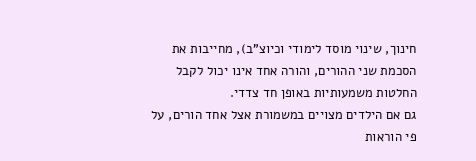חינוך, שינוי מוסד לימודי וכיוצ"ב), מחייבות את הסכמת שני ההורים, והורה אחד אינו יכול לקבל החלטות משמעותיות באופן חד צדדי.
גם אם הילדים מצויים במשמורת אצל אחד הורים, על פי הוראות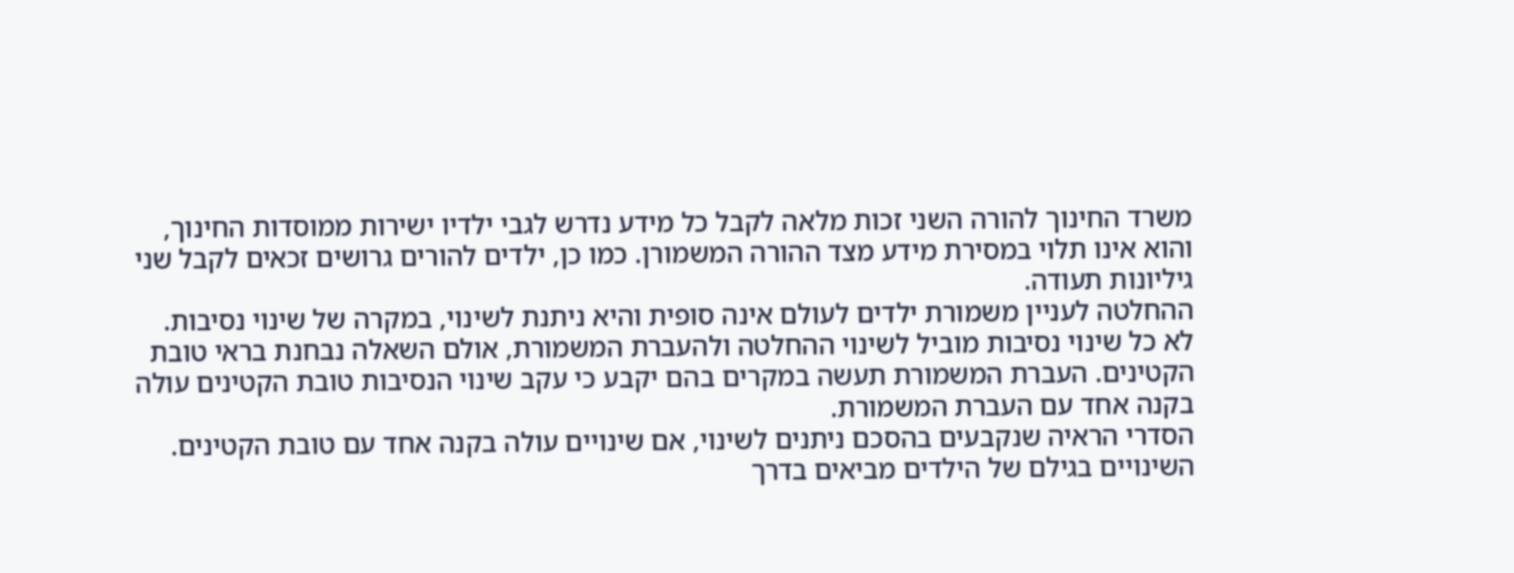משרד החינוך להורה השני זכות מלאה לקבל כל מידע נדרש לגבי ילדיו ישירות ממוסדות החינוך, והוא אינו תלוי במסירת מידע מצד ההורה המשמורן. כמו כן, ילדים להורים גרושים זכאים לקבל שני גיליונות תעודה.
ההחלטה לעניין משמורת ילדים לעולם אינה סופית והיא ניתנת לשינוי, במקרה של שינוי נסיבות. לא כל שינוי נסיבות מוביל לשינוי ההחלטה ולהעברת המשמורת, אולם השאלה נבחנת בראי טובת הקטינים. העברת המשמורת תעשה במקרים בהם יקבע כי עקב שינוי הנסיבות טובת הקטינים עולה בקנה אחד עם העברת המשמורת.
הסדרי הראיה שנקבעים בהסכם ניתנים לשינוי, אם שינויים עולה בקנה אחד עם טובת הקטינים. השינויים בגילם של הילדים מביאים בדרך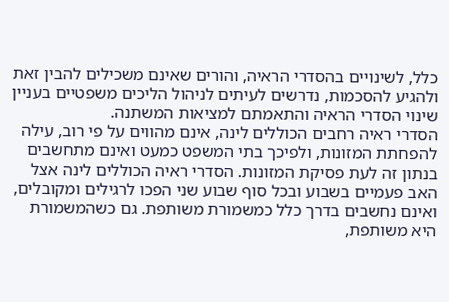כלל, לשינויים בהסדרי הראיה, והורים שאינם משכילים להבין זאת ולהגיע להסכמות, נדרשים לעיתים לניהול הליכים משפטיים בעניין שינוי הסדרי הראיה והתאמתם למציאות המשתנה.
הסדרי ראיה רחבים הכוללים לינה, אינם מהווים על פי רוב, עילה להפחתת המזונות, ולפיכך בתי המשפט כמעט ואינם מתחשבים בנתון זה לעת פסיקת המזונות. הסדרי ראיה הכוללים לינה אצל האב פעמיים בשבוע ובכל סוף שבוע שני הפכו לרגילים ומקובלים, ואינם נחשבים בדרך כלל כמשמורת משותפת. גם כשהמשמורת היא משותפת,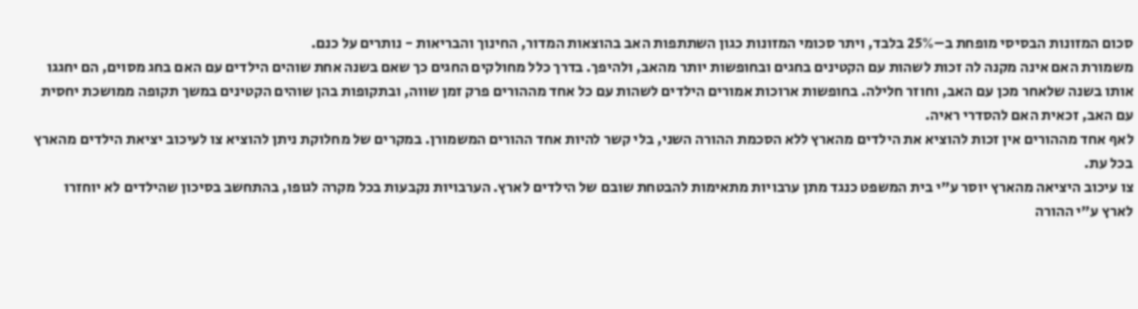סכום המזונות הבסיסי מופחת ב–25% בלבד, ויתר סכומי המזונות כגון השתתפות האב בהוצאות המדור, החינוך והבריאות - נותרים על כנם.
משמורת האם אינה מקנה לה זכות לשהות עם הקטינים בחגים ובחופשות יותר מהאב, ולהיפך. בדרך כלל מחולקים החגים כך שאם בשנה אחת שוהים הילדים עם האם בחג מסוים, הם יחגגו אותו בשנה שלאחר מכן עם האב, וחוזר חלילה. בחופשות ארוכות אמורים הילדים לשהות עם כל אחד מההורים פרק זמן שווה, ובתקופות בהן שוהים הקטינים במשך תקופה ממושכת יחסית עם האב, זכאית האם להסדרי ראיה.
לאף אחד מההורים אין זכות להוציא את הילדים מהארץ ללא הסכמת ההורה השני, בלי קשר להיות אחד ההורים המשמורן. במקרים של מחלוקת ניתן להוציא צו לעיכוב יציאת הילדים מהארץ בכל עת.
צו עיכוב היציאה מהארץ יוסר ע"י בית המשפט כנגד מתן ערבויות מתאימות להבטחת שובם של הילדים לארץ. הערבויות נקבעות בכל מקרה לגופו, בהתחשב בסיכון שהילדים לא יוחזרו לארץ ע"י ההורה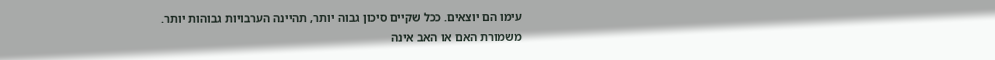עימו הם יוצאים. ככל שקיים סיכון גבוה יותר, תהיינה הערבויות גבוהות יותר.
משמורת האם או האב אינה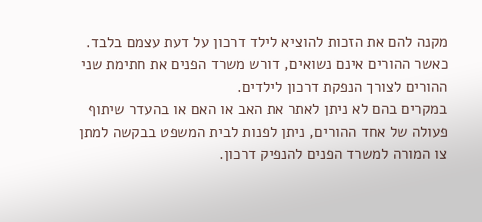מקנה להם את הזכות להוציא לילד דרכון על דעת עצמם בלבד. כאשר ההורים אינם נשואים, דורש משרד הפנים את חתימת שני ההורים לצורך הנפקת דרכון לילדים.
במקרים בהם לא ניתן לאתר את האב או האם או בהעדר שיתוף פעולה של אחד ההורים, ניתן לפנות לבית המשפט בבקשה למתן צו המורה למשרד הפנים להנפיק דרכון.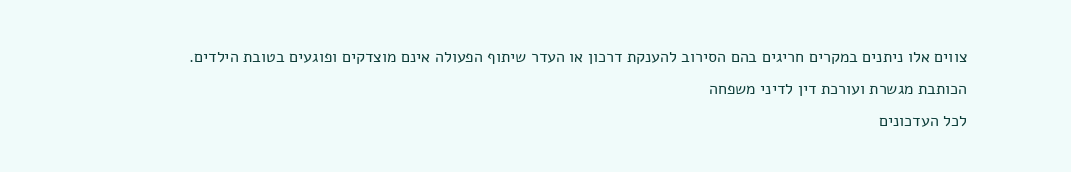צווים אלו ניתנים במקרים חריגים בהם הסירוב להענקת דרכון או העדר שיתוף הפעולה אינם מוצדקים ופוגעים בטובת הילדים.
הכותבת מגשרת ועורכת דין לדיני משפחה
לכל העדכונים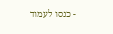- כנסו לעמוד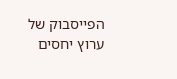הפייסבוק של ערוץ יחסים